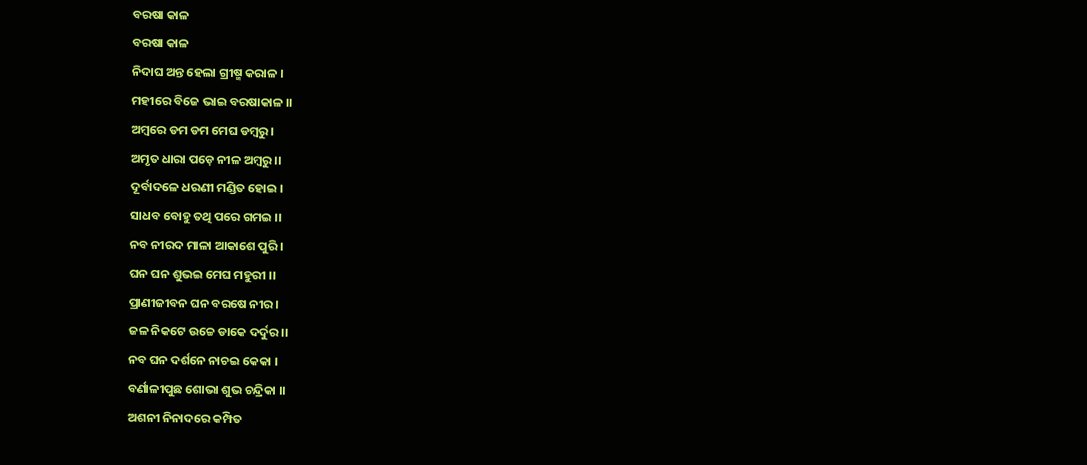ବରଷା କାଳ
ବରଷା କାଳ
ନିଦାଘ ଅନ୍ତ ହେଲା ଗ୍ରୀଷ୍ମ କରାଳ ।
ମହୀରେ ବିଜେ ଭାଇ ବରଷାକାଳ ।।
ଅମ୍ବରେ ଡମ ଡମ ମେଘ ଡମ୍ବରୁ ।
ଅମୃତ ଧାରା ପଡ଼େ ନୀଳ ଅମ୍ବରୁ ।।
ଦୂର୍ବାଦଳେ ଧରଣୀ ମଣ୍ଡିତ ହୋଇ ।
ସାଧବ ବୋହୁ ତଥି ପରେ ଗମଇ ।।
ନବ ନୀରଦ ମାଳା ଆକାଶେ ପୁରି ।
ଘନ ଘନ ଶୁଭଇ ମେଘ ମହୁରୀ ।।
ପ୍ରାଣୀଜୀବନ ଘନ ବରଷେ ନୀର ।
ଜଳ ନିକଟେ ଉଚ୍ଚେ ଡାକେ ଦର୍ଦୁର ।।
ନବ ଘନ ଦର୍ଶନେ ନାଚଇ କେକା ।
ବର୍ଣାଳୀପୁଛ ଶୋଭା ଶୁଭ ଚନ୍ଦ୍ରିକା ।।
ଅଶନୀ ନିନାଦରେ କମ୍ପିତ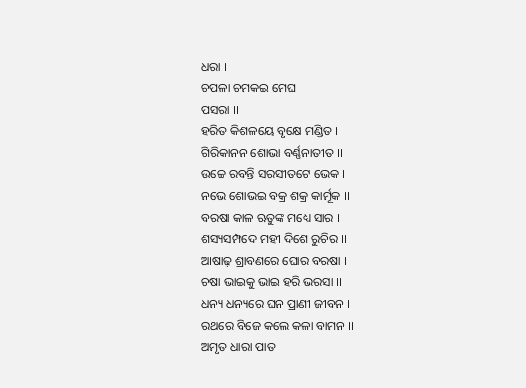ଧରା ।
ଚପଳା ଚମକଇ ମେଘ
ପସରା ।।
ହରିତ କିଶଳୟେ ବୃକ୍ଷେ ମଣ୍ଡିତ ।
ଗିରିକାନନ ଶୋଭା ବର୍ଣ୍ଣନାତୀତ ।।
ଉଚ୍ଚେ ରବନ୍ତି ସରସୀତଟେ ଭେକ ।
ନଭେ ଶୋଭଇ ବକ୍ର ଶକ୍ର କାର୍ମୂକ ।।
ବରଷା କାଳ ଋତୁଙ୍କ ମଧ୍ୟେ ସାର ।
ଶସ୍ୟସମ୍ପଦେ ମହୀ ଦିଶେ ରୁଚିର ।।
ଆଷାଢ଼ ଶ୍ରାବଣରେ ଘୋର ବରଷା ।
ଚଷା ଭାଇକୁ ଭାଇ ହରି ଭରସା ।।
ଧନ୍ୟ ଧନ୍ୟରେ ଘନ ପ୍ରାଣୀ ଜୀବନ ।
ରଥରେ ବିଜେ କଲେ କଳା ବାମନ ।।
ଅମୃତ ଧାରା ପାତ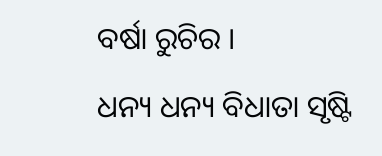ବର୍ଷା ରୁଚିର ।
ଧନ୍ୟ ଧନ୍ୟ ବିଧାତା ସୃଷ୍ଟି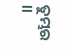ତୁମ୍ଭର ।।